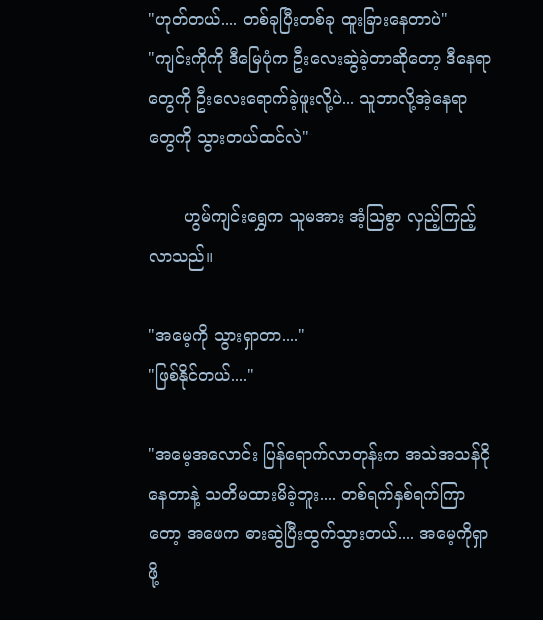"ဟုတ်တယ်.... တစ်ခုပြီးတစ်ခု ထူးခြားနေတာပဲ"
"ကျင်းကိုကို ဒီမြေပုံက ဦးလေးဆွဲခဲ့တာဆိုတော့ ဒီနေရာတွေကို ဦးလေးရောက်ခဲ့ဖူးလို့ပဲ... သူဘာလို့အဲ့နေရာတွေကို သွားတယ်ထင်လဲ"

       ဟွမ်ကျင်းရွှေက သူမအား အံ့သြစွာ လှည့်ကြည့်လာသည်။

"အမေ့ကို သွားရှာတာ...."
"ဖြစ်နိုင်တယ်...."

"အမေ့အလောင်း ပြန်ရောက်လာတုန်းက အသဲအသန်ငိုနေတာနဲ့ သတိမထားမိခဲ့ဘူး.... တစ်ရက်နှစ်ရက်ကြာတော့ အဖေက ဓားဆွဲပြီးထွက်သွားတယ်.... အမေ့ကိုရှာဖို့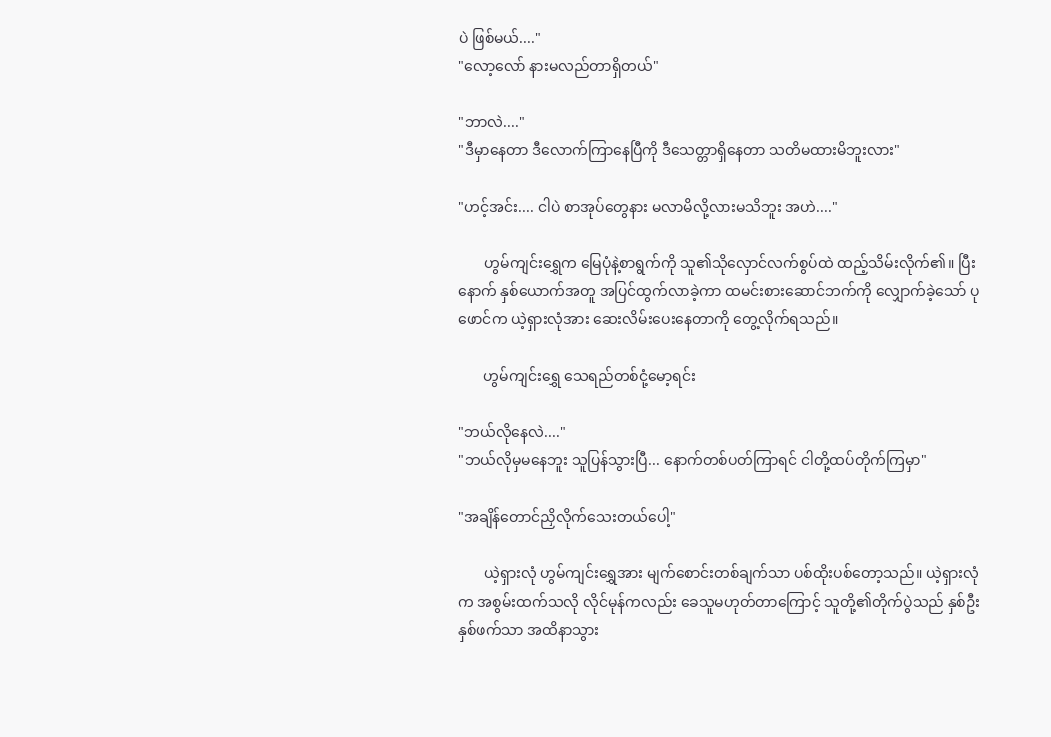ပဲ ဖြစ်မယ်...."
"လော့လော် နားမလည်တာရှိတယ်"

"ဘာလဲ...."
"ဒီမှာနေတာ ဒီလောက်ကြာနေပြီကို ဒီသေတ္တာရှိနေတာ သတိမထားမိဘူးလား"

"ဟင့်အင်း.... ငါပဲ စာအုပ်တွေနား မလာမိလို့လားမသိဘူး အဟဲ...."

       ဟွမ်ကျင်းရွှေက မြေပုံနဲ့စာရွက်ကို သူ၏သိုလှောင်လက်စွပ်ထဲ ထည့်သိမ်းလိုက်၏။ ပြီးနောက် နှစ်ယောက်အတူ အပြင်ထွက်လာခဲ့ကာ ထမင်းစားဆောင်ဘက်ကို လျှောက်ခဲ့သော် ပုဖောင်က ယဲ့ရှားလုံအား ဆေးလိမ်းပေးနေတာကို တွေ့လိုက်ရသည်။

       ဟွမ်ကျင်းရွှေ သေရည်တစ်ငုံ့မော့ရင်း

"ဘယ်လိုနေလဲ...."
"ဘယ်လိုမှမနေဘူး သူပြန်သွားပြီ... နောက်တစ်ပတ်ကြာရင် ငါတို့ထပ်တိုက်ကြမှာ"

"အချိန်တောင်ညှိလိုက်သေးတယ်ပေါ့"

       ယဲ့ရှားလုံ ဟွမ်ကျင်းရွှေအား မျက်စောင်းတစ်ချက်သာ ပစ်ထိုးပစ်တော့သည်။ ယဲ့ရှားလုံက အစွမ်းထက်သလို လိုင်မုန်ကလည်း ခေသူမဟုတ်တာကြောင့် သူတို့၏တိုက်ပွဲသည် နှစ်ဦးနှစ်ဖက်သာ အထိနာသွား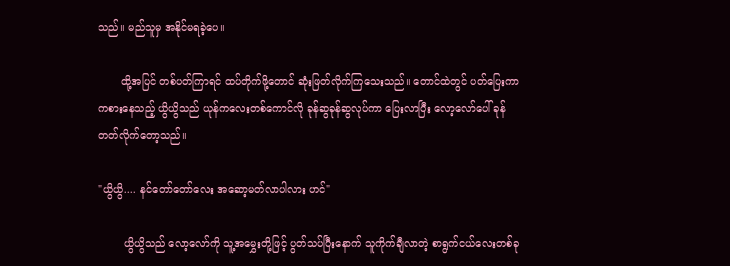သည်။ မည်သူမှ အနိုင်မရခဲ့ပေ။

       ထို့အပြင် တစ်ပတ်ကြာရင် ထပ်တိုက်ဖို့တောင် ဆုံးဖြတ်လိုက်ကြသေးသည်။ တောင်ထဲတွင် ပတ်ပြေးကာကစားနေသည့် ယွိယွိသည် ယုန်ကလေးတစ်ကောင်လို ခုန်ဆွခုန်ဆွလုပ်ကာ ပြေးလာပြီး လော့လော်ပေါ် ခုန်တတ်လိုက်တော့သည်။

"ယွိယွိ.... နင်တော်တော်လေး အဆော့မတ်လာပါလား ဟင်"

        ယွိယွိသည် လော့လော်ကို သူ့အမွှေးတို့ဖြင့် ပွတ်သပ်ပြီးနောက် သူကိုက်ချီလာတဲ့ စာရွက်ငယ်လေးတစ်ခု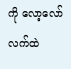ကို လော့လော်လက်ထဲ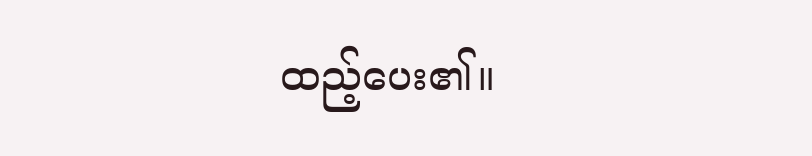ထည့်ပေး၏။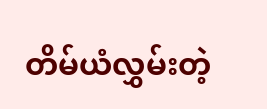တိမ်ယံလွှမ်းတဲ့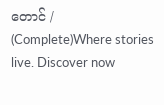တောင် / (Complete)Where stories live. Discover now